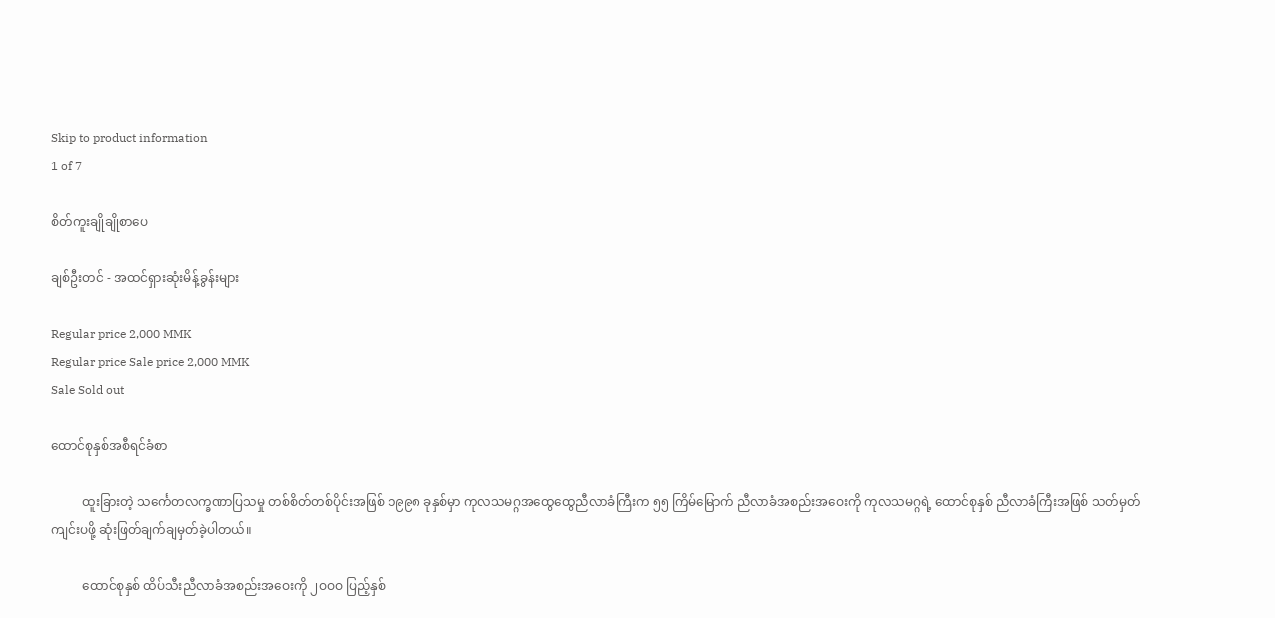Skip to product information
1 of 7

စိတ်ကူးချိုချိုစာပေ

ချစ်ဦးတင် - အထင်ရှားဆုံးမိန့်ခွန်းများ

Regular price 2,000 MMK
Regular price Sale price 2,000 MMK
Sale Sold out

ထောင်စုနှစ်အစီရင်ခံစာ

          ထူးခြားတဲ့ သင်္ကေတလက္ခဏာပြသမှု တစ်စိတ်တစ်ပိုင်းအဖြစ် ၁၉၉၈ ခုနှစ်မှာ ကုလသမဂ္ဂအထွေထွေညီလာခံကြီးက ၅၅ ကြိမ်မြောက် ညီလာခံအစည်းအဝေးကို ကုလသမဂ္ဂရဲ့ ထောင်စုနှစ် ညီလာခံကြီးအဖြစ် သတ်မှတ်ကျင်းပဖို့ ဆုံးဖြတ်ချက်ချမှတ်ခဲ့ပါတယ်။

          ထောင်စုနှစ် ထိပ်သီးညီလာခံအစည်းအဝေးကို ၂ဝဝဝ ပြည့်နှစ်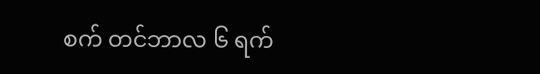စက် တင်ဘာလ ၆ ရက်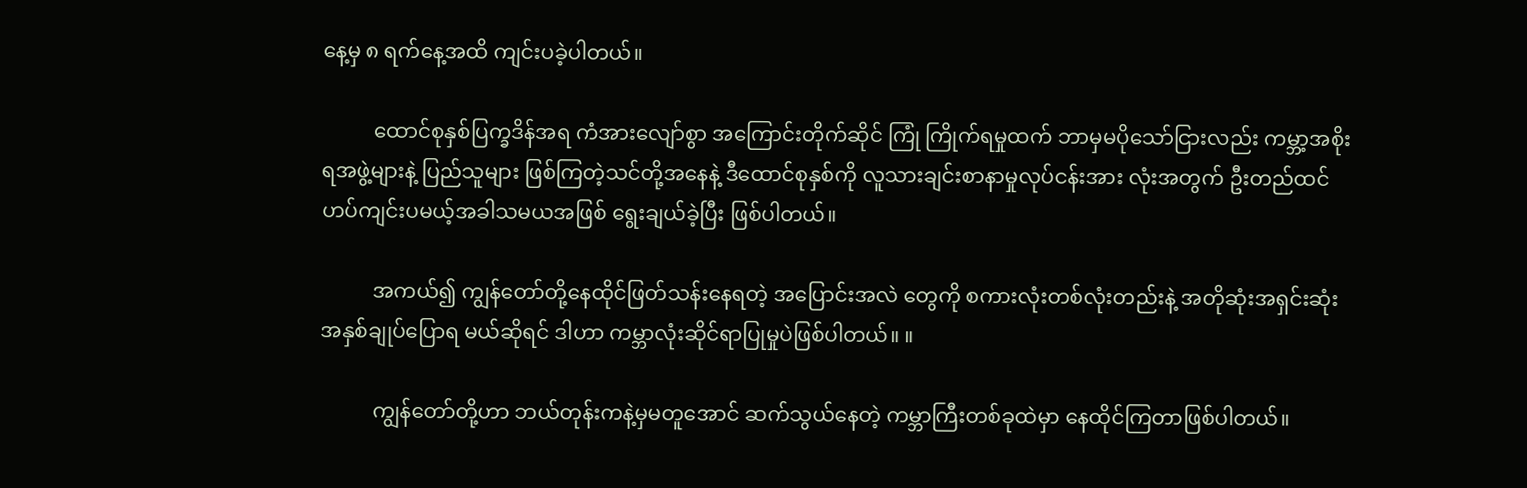နေ့မှ ၈ ရက်နေ့အထိ ကျင်းပခဲ့ပါတယ်။

          ထောင်စုနှစ်ပြက္ခဒိန်အရ ကံအားလျော်စွာ အကြောင်းတိုက်ဆိုင် ကြုံ ကြိုက်ရမှုထက် ဘာမှမပိုသော်ငြားလည်း ကမ္ဘာ့အစိုးရအဖွဲ့များနဲ့ ပြည်သူများ ဖြစ်ကြတဲ့သင်တို့အနေနဲ့ ဒီထောင်စုနှစ်ကို လူသားချင်းစာနာမှုလုပ်ငန်းအား လုံးအတွက် ဦးတည်ထင်ဟပ်ကျင်းပမယ့်အခါသမယအဖြစ် ရွေးချယ်ခဲ့ပြီး ဖြစ်ပါတယ်။

          အကယ်၍ ကျွန်တော်တို့နေထိုင်ဖြတ်သန်းနေရတဲ့ အပြောင်းအလဲ တွေကို စကားလုံးတစ်လုံးတည်းနဲ့ အတိုဆုံးအရှင်းဆုံး အနှစ်ချုပ်ပြောရ မယ်ဆိုရင် ဒါဟာ ကမ္ဘာလုံးဆိုင်ရာပြုမှုပဲဖြစ်ပါတယ်။ ။

          ကျွန်တော်တို့ဟာ ဘယ်တုန်းကနဲ့မှမတူအောင် ဆက်သွယ်နေတဲ့ ကမ္ဘာကြီးတစ်ခုထဲမှာ နေထိုင်ကြတာဖြစ်ပါတယ်။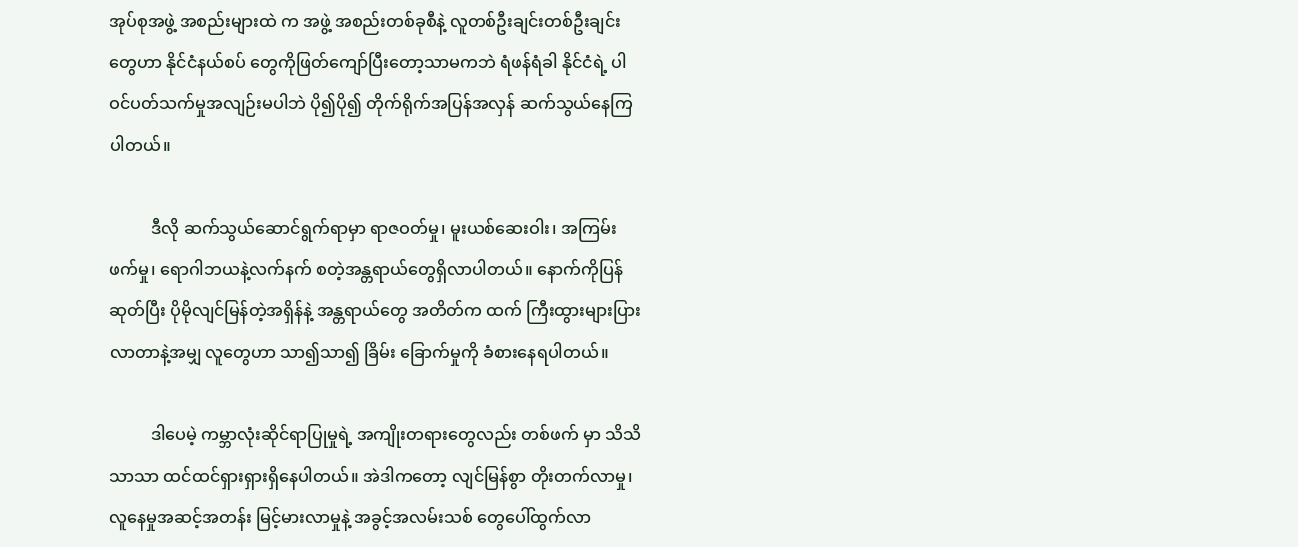အုပ်စုအဖွဲ့ အစည်းများထဲ က အဖွဲ့ အစည်းတစ်ခုစီနဲ့ လူတစ်ဦးချင်းတစ်ဦးချင်းတွေဟာ နိုင်ငံနယ်စပ် တွေကိုဖြတ်ကျော်ပြီးတော့သာမကဘဲ ရံဖန်ရံခါ နိုင်ငံရဲ့ ပါဝင်ပတ်သက်မှုအလျဉ်းမပါဘဲ ပို၍ပို၍ တိုက်ရိုက်အပြန်အလှန် ဆက်သွယ်နေကြပါတယ်။

          ဒီလို ဆက်သွယ်ဆောင်ရွက်ရာမှာ ရာဇဝတ်မှု၊ မူးယစ်ဆေးဝါး၊ အကြမ်းဖက်မှု၊ ရောဂါဘယနဲ့လက်နက် စတဲ့အန္တရာယ်တွေရှိလာပါတယ်။ နောက်ကိုပြန်ဆုတ်ပြီး ပိုမိုလျင်မြန်တဲ့အရှိန်နဲ့ အန္တရာယ်တွေ အတိတ်က ထက် ကြီးထွားများပြားလာတာနဲ့အမျှ လူတွေဟာ သာ၍သာ၍ ခြိမ်း ခြောက်မှုကို ခံစားနေရပါတယ်။

          ဒါပေမဲ့ ကမ္ဘာလုံးဆိုင်ရာပြုမှုရဲ့ အကျိုးတရားတွေလည်း တစ်ဖက် မှာ သိသိသာသာ ထင်ထင်ရှားရှားရှိနေပါတယ်။ အဲဒါကတော့ လျင်မြန်စွာ တိုးတက်လာမှု၊ လူနေမှုအဆင့်အတန်း မြင့်မားလာမှုနဲ့ အခွင့်အလမ်းသစ် တွေပေါ်ထွက်လာ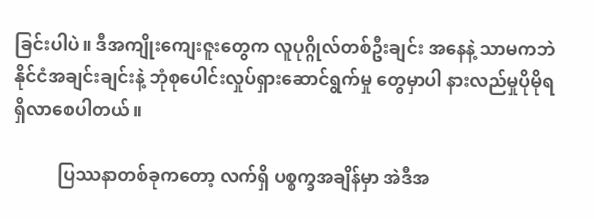ခြင်းပါပဲ။ ဒီအကျိုးကျေးဇူးတွေက လူပုဂ္ဂိုလ်တစ်ဦးချင်း အနေနဲ့ သာမကဘဲ နိုင်ငံအချင်းချင်းနဲ့ ဘုံစုပေါင်းလှုပ်ရှားဆောင်ရွက်မှု တွေမှာပါ နားလည်မှုပိုမိုရရှိလာစေပါတယ်။

          ပြဿနာတစ်ခုကတော့ လက်ရှိ ပစ္စက္ခအချိန်မှာ အဲဒီအ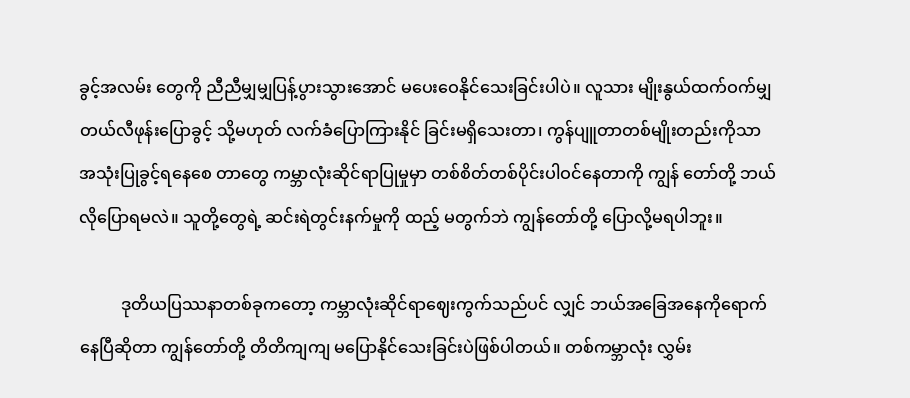ခွင့်အလမ်း တွေကို ညီညီမျှမျှပြန့်ပွားသွားအောင် မပေးဝေနိုင်သေးခြင်းပါပဲ။ လူသား မျိုးနွယ်ထက်ဝက်မျှ တယ်လီဖုန်းပြောခွင့် သို့မဟုတ် လက်ခံပြောကြားနိုင် ခြင်းမရှိသေးတာ၊ ကွန်ပျူတာတစ်မျိုးတည်းကိုသာ အသုံးပြုခွင့်ရနေစေ တာတွေ ကမ္ဘာလုံးဆိုင်ရာပြုမှုမှာ တစ်စိတ်တစ်ပိုင်းပါဝင်နေတာကို ကျွန် တော်တို့ ဘယ်လိုပြောရမလဲ။ သူတို့တွေရဲ့ ဆင်းရဲတွင်းနက်မှုကို ထည့် မတွက်ဘဲ ကျွန်တော်တို့ ပြောလို့မရပါဘူး။

          ဒုတိယပြဿနာတစ်ခုကတော့ ကမ္ဘာလုံးဆိုင်ရာဈေးကွက်သည်ပင် လျှင် ဘယ်အခြေအနေကိုရောက်နေပြီဆိုတာ ကျွန်တော်တို့ တိတိကျကျ မပြောနိုင်သေးခြင်းပဲဖြစ်ပါတယ်။ တစ်ကမ္ဘာလုံး လွှမ်း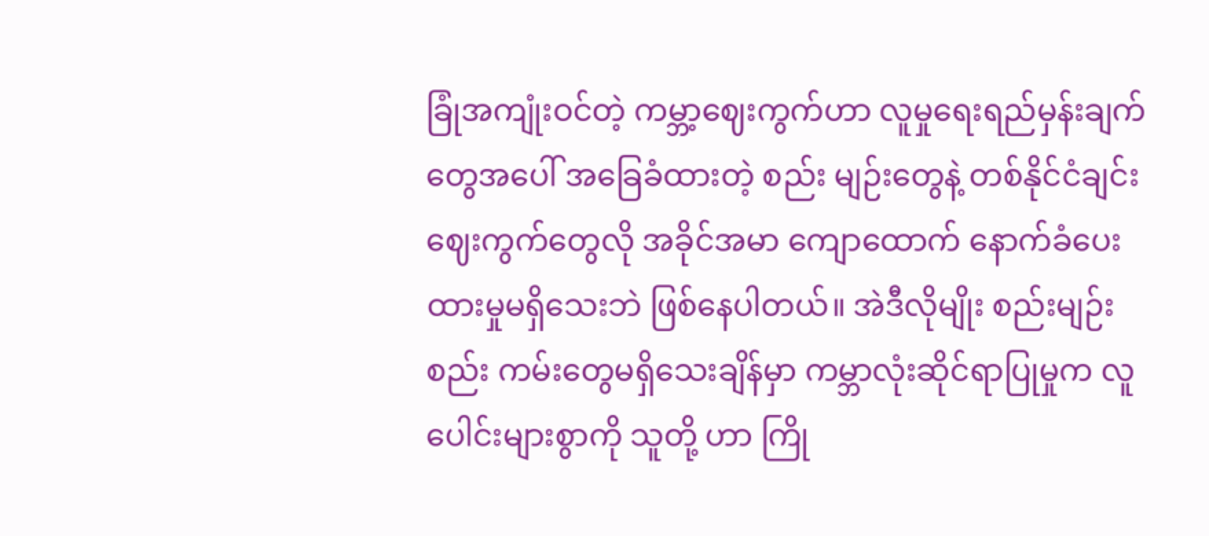ခြုံအကျုံးဝင်တဲ့ ကမ္ဘာ့ဈေးကွက်ဟာ လူမှုရေးရည်မှန်းချက်တွေအပေါ် အခြေခံထားတဲ့ စည်း မျဉ်းတွေနဲ့ တစ်နိုင်ငံချင်း ဈေးကွက်တွေလို အခိုင်အမာ ကျောထောက် နောက်ခံပေးထားမှုမရှိသေးဘဲ ဖြစ်နေပါတယ်။ အဲဒီလိုမျိုး စည်းမျဉ်းစည်း ကမ်းတွေမရှိသေးချိန်မှာ ကမ္ဘာလုံးဆိုင်ရာပြုမှုက လူပေါင်းများစွာကို သူတို့ ဟာ ကြို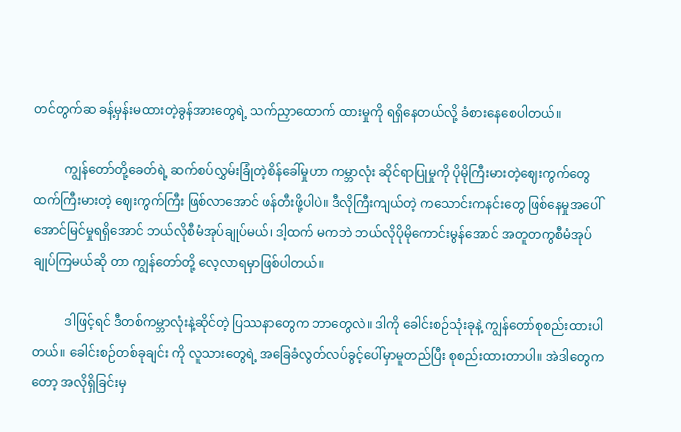တင်တွက်ဆ ခန့်မှန်းမထားတဲ့ခွန်အားတွေရဲ့ သက်ညှာထောက် ထားမှုကို ရရှိနေတယ်လို့ ခံစားနေစေပါတယ်။

          ကျွန်တော်တို့ခေတ်ရဲ့ ဆက်စပ်လွှမ်းခြုံတဲ့စိန်ခေါ်မှုဟာ ကမ္ဘာလုံး ဆိုင်ရာပြုမှုကို ပိုမိုကြီးမားတဲ့ဈေးကွက်တွေထက်ကြီးမားတဲ့ ဈေးကွက်ကြီး ဖြစ်လာအောင် ဖန်တီးဖို့ပါပဲ။ ဒီလိုကြီးကျယ်တဲ့ ကသောင်းကနင်းတွေ ဖြစ်နေမှုအပေါ် အောင်မြင်မှုရရှိအောင် ဘယ်လိုစီမံအုပ်ချုပ်မယ်၊ ဒါ့ထက် မကဘဲ ဘယ်လိုပိုမိုကောင်းမွန်အောင် အတူတကွစီမံအုပ်ချုပ်ကြမယ်ဆို တာ ကျွန်တော်တို့ လေ့လာရမှာဖြစ်ပါတယ်။

          ဒါဖြင့်ရင် ဒီတစ်ကမ္ဘာလုံးနဲ့ဆိုင်တဲ့ ပြဿနာတွေက ဘာတွေလဲ။ ဒါကို ခေါင်းစဉ်သုံးခုနဲ့ ကျွန်တော်စုစည်းထားပါတယ်။ ခေါင်းစဉ်တစ်ခုချင်း ကို လူသားတွေရဲ့ အခြေခံလွတ်လပ်ခွင့်ပေါ်မှာမူတည်ပြီး စုစည်းထားတာပါ။ အဲဒါတွေကတော့ အလိုရှိခြင်းမှ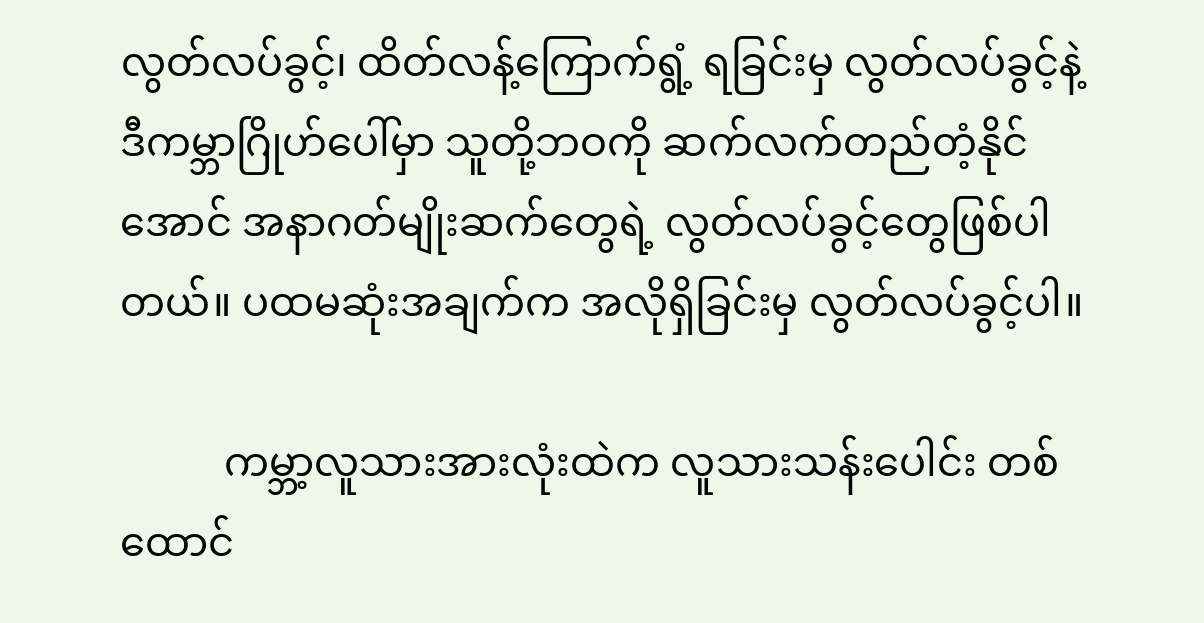လွတ်လပ်ခွင့်၊ ထိတ်လန့်ကြောက်ရွံ့ ရခြင်းမှ လွတ်လပ်ခွင့်နဲ့ ဒီကမ္ဘာဂြိုဟ်ပေါ်မှာ သူတို့ဘဝကို ဆက်လက်တည်တံ့နိုင် အောင် အနာဂတ်မျိုးဆက်တွေရဲ့ လွတ်လပ်ခွင့်တွေဖြစ်ပါတယ်။ ပထမဆုံးအချက်က အလိုရှိခြင်းမှ လွတ်လပ်ခွင့်ပါ။

          ကမ္ဘာ့လူသားအားလုံးထဲက လူသားသန်းပေါင်း တစ်ထောင်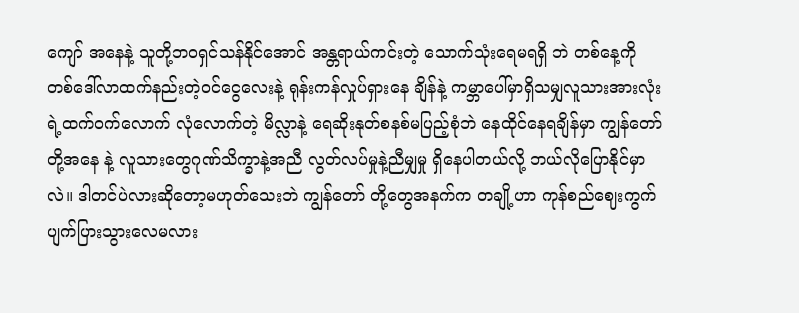ကျော် အနေနဲ့ သူတို့ဘဝရှင်သန်နိုင်အောင် အန္တရာယ်ကင်းတဲ့ သောက်သုံးရေမရရှိ ဘဲ တစ်နေ့ကို တစ်ဒေါ်လာထက်နည်းတဲ့ဝင်ငွေလေးနဲ့ ရုန်းကန်လှုပ်ရှားနေ ချိန်နဲ့ ကမ္ဘာပေါ်မှာရှိသမျှလူသားအားလုံးရဲ့ထက်ဝက်လောက် လုံလောက်တဲ့ မိလ္လာနဲ့ ရေဆိုးနုတ်စနစ်မပြည့်စုံဘဲ နေထိုင်နေရချိန်မှာ ကျွန်တော်တို့အနေ နဲ့ လူသားတွေဂုဏ်သိက္ခာနဲ့အညီ လွတ်လပ်မှုနဲ့ညီမျှမှု ရှိနေပါတယ်လို့ ဘယ်လိုပြောနိုင်မှာလဲ။ ဒါတင်ပဲလားဆိုတော့မဟုတ်သေးဘဲ ကျွန်တော် တို့တွေအနက်က တချို့ဟာ ကုန်စည်ဈေးကွက် ပျက်ပြားသွားလေမလား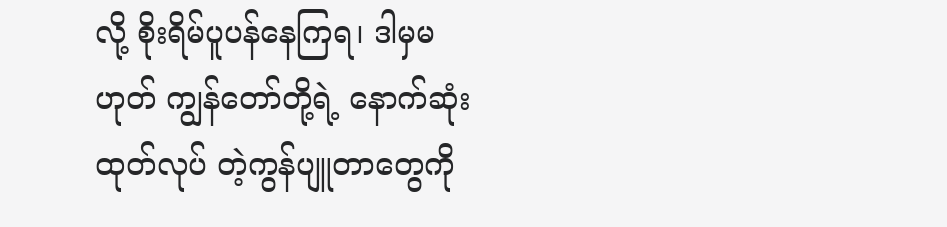လို့ စိုးရိမ်ပူပန်နေကြရ၊ ဒါမှမဟုတ် ကျွန်တော်တို့ရဲ့ နောက်ဆုံးထုတ်လုပ် တဲ့ကွန်ပျူတာတွေကို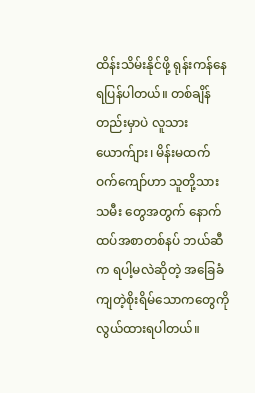ထိန်းသိမ်းနိုင်ဖို့ ရုန်းကန်နေရပြန်ပါတယ်။ တစ်ချိန် တည်းမှာပဲ လူသား ယောက်ျား၊ မိန်းမထက်ဝက်ကျော်ဟာ သူတို့သားသမီး တွေအတွက် နောက်ထပ်အစာတစ်နပ် ဘယ်ဆီက ရပါ့မလဲဆိုတဲ့ အခြေခံ ကျတဲ့စိုးရိမ်သောကတွေကို လွယ်ထားရပါတယ်။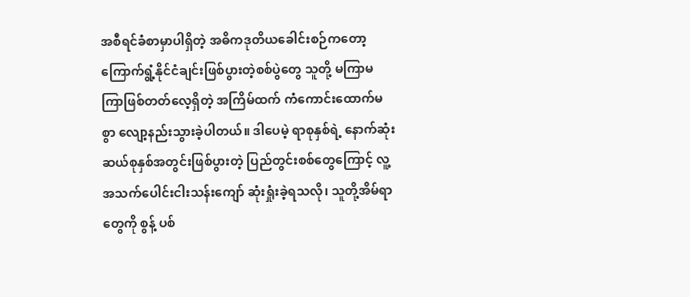အစီရင်ခံစာမှာပါရှိတဲ့ အဓိကဒုတိယခေါင်းစဉ်ကတော့ ကြောက်ရွံ့နိုင်ငံချင်းဖြစ်ပွားတဲ့စစ်ပွဲတွေ သူတို့ မကြာမကြာဖြစ်တတ်လေ့ရှိတဲ့ အကြိမ်ထက် ကံကောင်းထောက်မစွာ လျော့နည်းသွားခဲ့ပါတယ်။ ဒါပေမဲ့ ရာစုနှစ်ရဲ့ နောက်ဆုံးဆယ်စုနှစ်အတွင်းဖြစ်ပွားတဲ့ ပြည်တွင်းစစ်တွေကြောင့် လူ့အသက်ပေါင်းငါးသန်းကျော် ဆုံးရှုံးခဲ့ရသလို၊ သူတို့အိမ်ရာတွေကို စွန့် ပစ်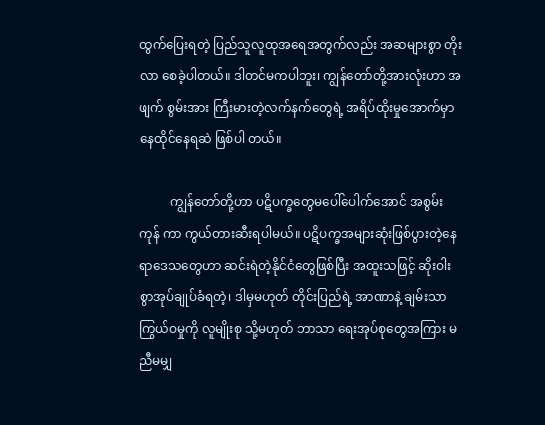ထွက်ပြေးရတဲ့ ပြည်သူလူထုအရေအတွက်လည်း အဆများစွာ တိုးလာ စေခဲ့ပါတယ်။ ဒါတင်မကပါဘူး၊ ကျွန်တော်တို့အားလုံးဟာ အဖျက် စွမ်းအား ကြီးမားတဲ့လက်နက်တွေရဲ့ အရိပ်ထိုးမှုအောက်မှာ နေထိုင်နေရဆဲ ဖြစ်ပါ တယ်။

          ကျွန်တော်တို့ဟာ ပဋိပက္ခတွေမပေါ်ပေါက်အောင် အစွမ်းကုန် ကာ ကွယ်တားဆီးရပါမယ်။ ပဋိပက္ခအများဆုံးဖြစ်ပွားတဲ့နေရာဒေသတွေဟာ ဆင်းရဲတဲ့နိုင်ငံတွေဖြစ်ပြီး အထူးသဖြင့် ဆိုးဝါးစွာအုပ်ချုပ်ခံရတဲ့၊ ဒါမှမဟုတ် တိုင်းပြည်ရဲ့ အာဏာနဲ့ ချမ်းသာကြွယ်ဝမှုကို လူမျိုးစု သို့မဟုတ် ဘာသာ ရေးအုပ်စုတွေအကြား မညီမမျှ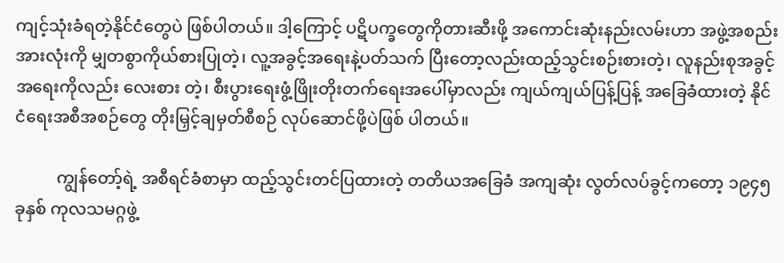ကျင့်သုံးခံရတဲ့နိုင်ငံတွေပဲ ဖြစ်ပါတယ်။ ဒါ့ကြောင့် ပဋိပက္ခတွေကိုတားဆီးဖို့ အကောင်းဆုံးနည်းလမ်းဟာ အဖွဲ့အစည်းအားလုံးကို မျှတစွာကိုယ်စားပြုတဲ့၊ လူ့အခွင့်အရေးနဲ့ပတ်သက် ပြီးတော့လည်းထည့်သွင်းစဉ်းစားတဲ့၊ လူနည်းစုအခွင့်အရေးကိုလည်း လေးစား တဲ့၊ စီးပွားရေးဖွံ့ဖြိုးတိုးတက်ရေးအပေါ်မှာလည်း ကျယ်ကျယ်ပြန့်ပြန့် အခြေခံထားတဲ့ နိုင်ငံရေးအစီအစဉ်တွေ တိုးမြှင့်ချမှတ်စီစဉ် လုပ်ဆောင်ဖို့ပဲဖြစ် ပါတယ်။

          ကျွန်တော့်ရဲ့ အစီရင်ခံစာမှာ ထည့်သွင်းတင်ပြထားတဲ့ တတိယအခြေခံ အကျဆုံး လွတ်လပ်ခွင့်ကတော့ ၁၉၄၅ ခုနှစ် ကုလသမဂ္ဂဖွဲ့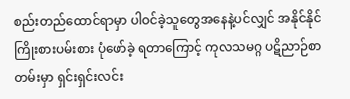စည်းတည်ထောင်ရာမှာ ပါဝင်ခဲ့သူတွေအနေနဲ့ပင်လျှင် အနိုင်နိုင်ကြိုးစားပမ်းစား ပုံဖော်ခဲ့ ရတာကြောင့် ကုလသမဂ္ဂ ပဋိညာဉ်စာတမ်းမှာ ရှင်းရှင်းလင်း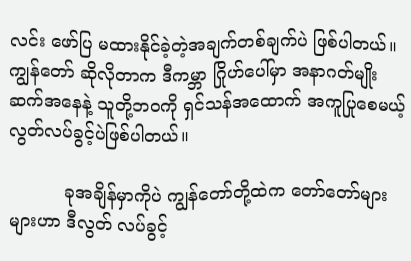လင်း ဖော်ပြ မထားနိုင်ခဲ့တဲ့အချက်တစ်ချက်ပဲ ဖြစ်ပါတယ်။ ကျွန်တော် ဆိုလိုတာက ဒီကမ္ဘာ ဂြိုဟ်ပေါ်မှာ အနာဂတ်မျိုးဆက်အနေနဲ့ သူတို့ဘဝကို ရှင်သန်အထောက် အကူပြုစေမယ့် လွတ်လပ်ခွင့်ပဲဖြစ်ပါတယ်။

          ခုအချိန်မှာကိုပဲ ကျွန်တော်တို့ထဲက တော်တော်များများဟာ ဒီလွတ် လပ်ခွင့်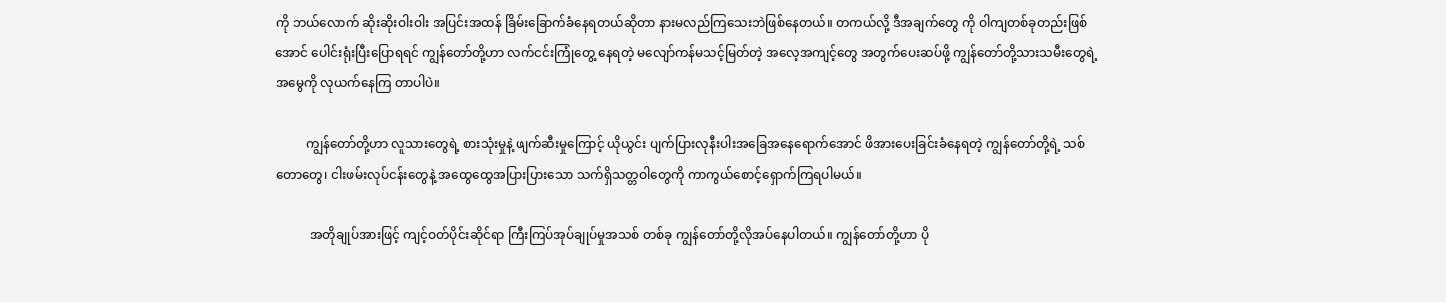ကို ဘယ်လောက် ဆိုးဆိုးဝါးဝါး အပြင်းအထန် ခြိမ်းခြောက်ခံနေရတယ်ဆိုတာ နားမလည်ကြသေးဘဲဖြစ်နေတယ်။ တကယ်လို့ ဒီအချက်တွေ ကို ဝါကျတစ်ခုတည်းဖြစ်အောင် ပေါင်းရုံးပြီးပြောရရင် ကျွန်တော်တို့ဟာ လက်ငင်းကြုံတွေ့ နေရတဲ့ မလျော်ကန်မသင့်မြတ်တဲ့ အလေ့အကျင့်တွေ အတွက်ပေးဆပ်ဖို့ ကျွန်တော်တို့သားသမီးတွေရဲ့ အမွေကို လုယက်နေကြ တာပါပဲ။

          ကျွန်တော်တို့ဟာ လူသားတွေရဲ့ စားသုံးမှုနဲ့ ဖျက်ဆီးမှုကြောင့် ယိုယွင်း ပျက်ပြားလုနီးပါးအခြေအနေရောက်အောင် ဖိအားပေးခြင်းခံနေရတဲ့ ကျွန်တော်တို့ရဲ့ သစ်တောတွေ၊ ငါးဖမ်းလုပ်ငန်းတွေနဲ့ အထွေထွေအပြားပြားသော သက်ရှိသတ္တဝါတွေကို ကာကွယ်စောင့်ရှောက်ကြရပါမယ်။

           အတိုချုပ်အားဖြင့် ကျင့်ဝတ်ပိုင်းဆိုင်ရာ ကြီးကြပ်အုပ်ချုပ်မှုအသစ် တစ်ခု ကျွန်တော်တို့လိုအပ်နေပါတယ်။ ကျွန်တော်တို့ဟာ ပို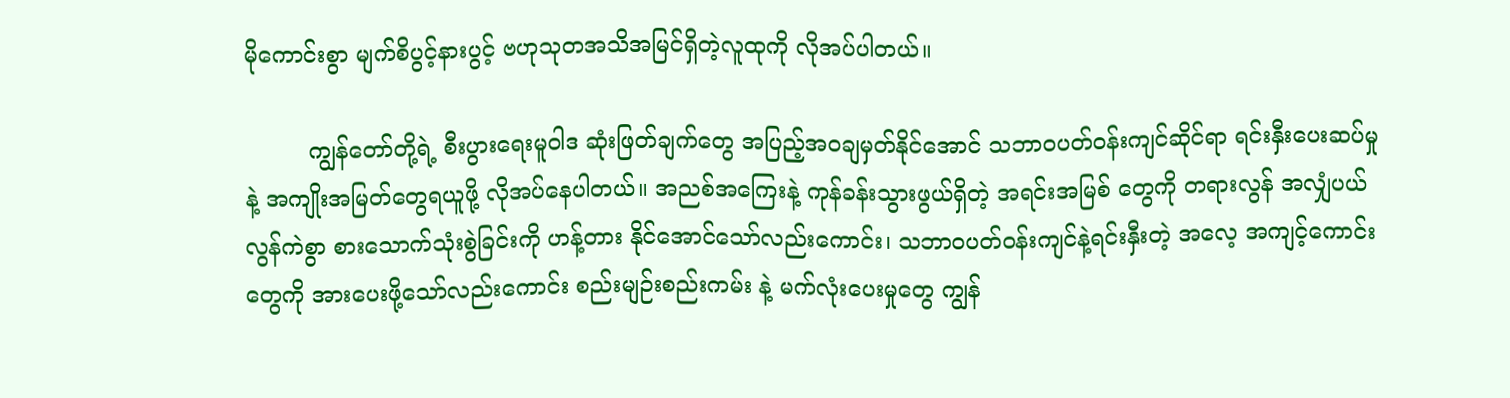မိုကောင်းစွာ မျက်စိပွင့်နားပွင့် ဗဟုသုတအသိအမြင်ရှိတဲ့လူထုကို လိုအပ်ပါတယ်။

         ကျွန်တော်တို့ရဲ့ စီးပွားရေးမူဝါဒ ဆုံးဖြတ်ချက်တွေ အပြည့်အဝချမှတ်နိုင်အောင် သဘာဝပတ်ဝန်းကျင်ဆိုင်ရာ ရင်းနှီးပေးဆပ်မှုနဲ့ အကျိုးအမြတ်တွေရယူဖို့ လိုအပ်နေပါတယ်။ အညစ်အကြေးနဲ့ ကုန်ခန်းသွားဖွယ်ရှိတဲ့ အရင်းအမြစ် တွေကို တရားလွန် အလျှံပယ်လွန်ကဲစွာ စားသောက်သုံးစွဲခြင်းကို ဟန့်တား နိုင်အောင်သော်လည်းကောင်း၊ သဘာဝပတ်ဝန်းကျင်နဲ့ရင်းနှီးတဲ့ အလေ့ အကျင့်ကောင်းတွေကို အားပေးဖို့သော်လည်းကောင်း စည်းမျဉ်းစည်းကမ်း နဲ့ မက်လုံးပေးမှုတွေ ကျွန်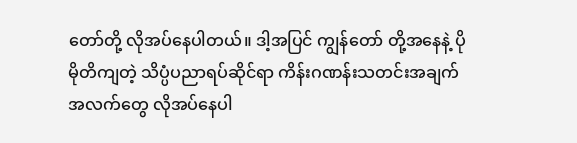တော်တို့ လိုအပ်နေပါတယ်။ ဒါ့အပြင် ကျွန်တော် တို့အနေနဲ့ ပိုမိုတိကျတဲ့ သိပ္ပံပညာရပ်ဆိုင်ရာ ကိန်းဂဏန်းသတင်းအချက် အလက်တွေ လိုအပ်နေပါ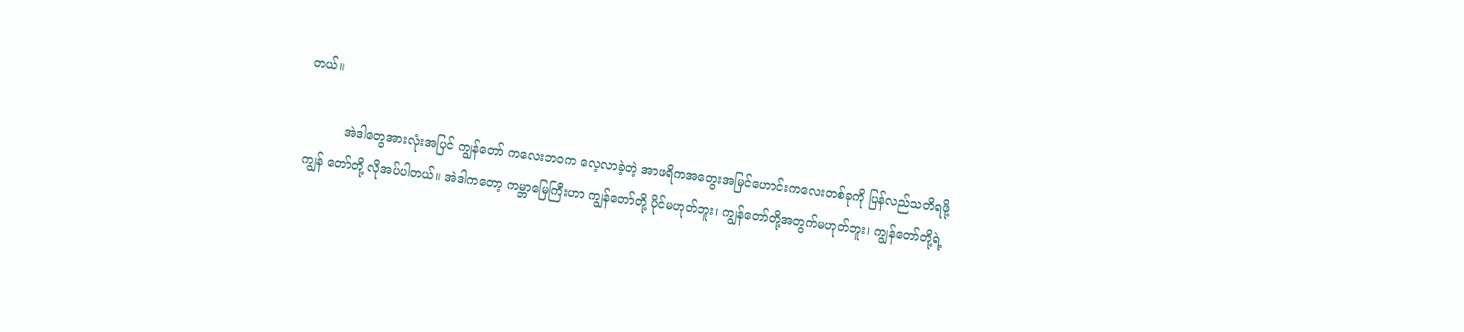တယ်။

          အဲဒါတွေအားလုံးအပြင် ကျွန်တော် ကလေးဘဝက လေ့လာခဲ့တဲ့ အာဖရိကအတွေးအမြင်ဟောင်းကလေးတစ်ခုကို ပြန်လည်သတိရဖို့ ကျွန် တော်တို့ လိုအပ်ပါတယ်။ အဲဒါကတော့ ကမ္ဘာမြေကြီးဟာ ကျွန်တော်တို့ ပိုင်မဟုတ်ဘူး၊ ကျွန်တော်တို့အတွက်မဟုတ်ဘူး၊ ကျွန်တော်တို့ရဲ့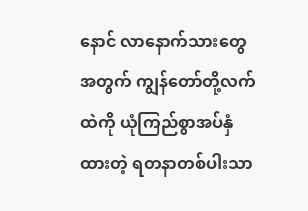နောင် လာနောက်သားတွေအတွက် ကျွန်တော်တို့လက်ထဲကို ယုံကြည်စွာအပ်နှံ ထားတဲ့ ရတနာတစ်ပါးသာ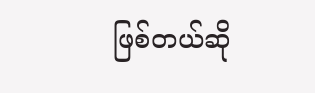ဖြစ်တယ်ဆို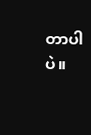တာပါပဲ။